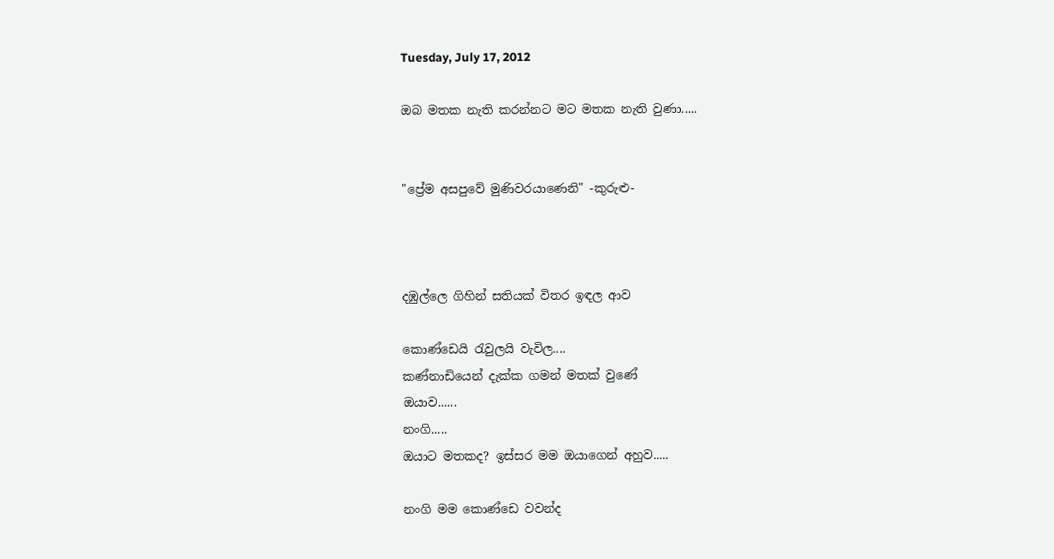Tuesday, July 17, 2012

ඔබ මතක නැති කරන්නට මට මතක නැති වුණා.....


"ප්‍රේම අසපුවේ මුණිවරයාණෙනි" -කුරුළු-



දඹුල්ලෙ ගිහින් සතියක් විතර ඉඳල ආව

කොණ්ඩෙයි රැවුලයි වැවිල....
කණ්නාඩියෙන් දැක්ක ගමන් මතක් වුණේ
ඔයාව......
නංගි.....
ඔයාට මතකද? ඉස්සර මම ඔයාගෙන් අහුව.....

නංගි මම කොණ්ඩෙ වවන්ද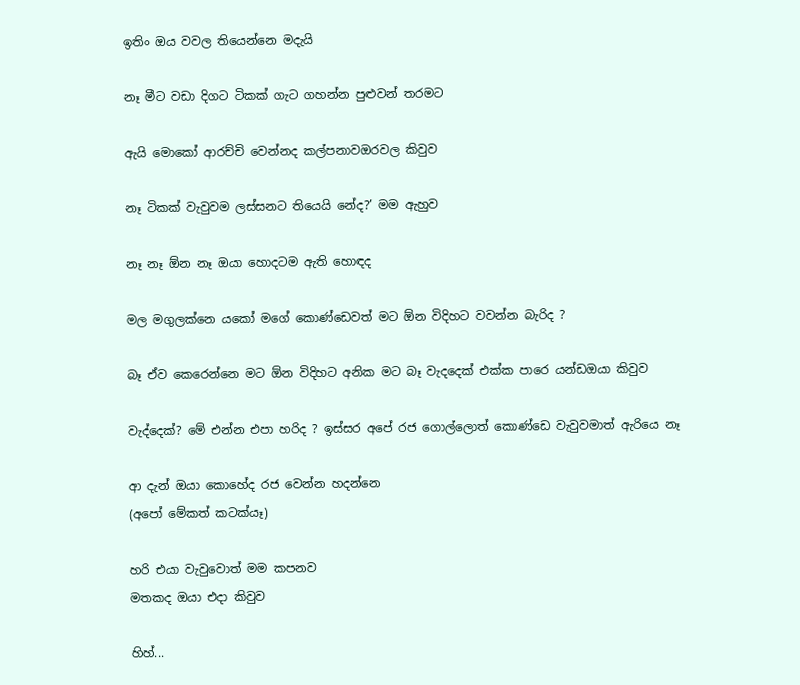ඉතිං ඔය වවල තියෙන්නෙ මදැයි

නෑ මීට වඩා දිගට ටිකක් ගැට ගහන්න පුළුවන් තරමට

ඇයි මොකෝ ආරච්චි වෙන්නද කල්පනාවඔරවල කිවුව

නෑ ටිකක් වැවුවම ලස්සනට තියෙයි නේද?’ මම ඇහුව

නෑ නෑ ඕන නෑ ඔයා හොදටම ඇති හොඳද

මල මගුලක්නෙ යකෝ මගේ කොණ්ඩෙවත් මට ඕන විදිහට වවන්න බැරිද ?

බෑ ඒව කෙරෙන්නෙ මට ඕන විදිහට අනික මට බෑ වැදදෙක් එක්ක පාරෙ යන්ඩඔයා කිවුව

වැද්දෙක්? මේ එන්න එපා හරිද ? ඉස්සර අපේ රජ ගොල්ලොත් කොණ්ඩෙ වැවුවමාත් ඇරියෙ නෑ

ආ දැන් ඔයා කොහේද රජ වෙන්න හදන්නෙ
(අපෝ මේකත් කටක්යෑ)

හරි එයා වැවුවොත් මම කපනව
මතකද ඔයා එදා කිවුව

හිහ්...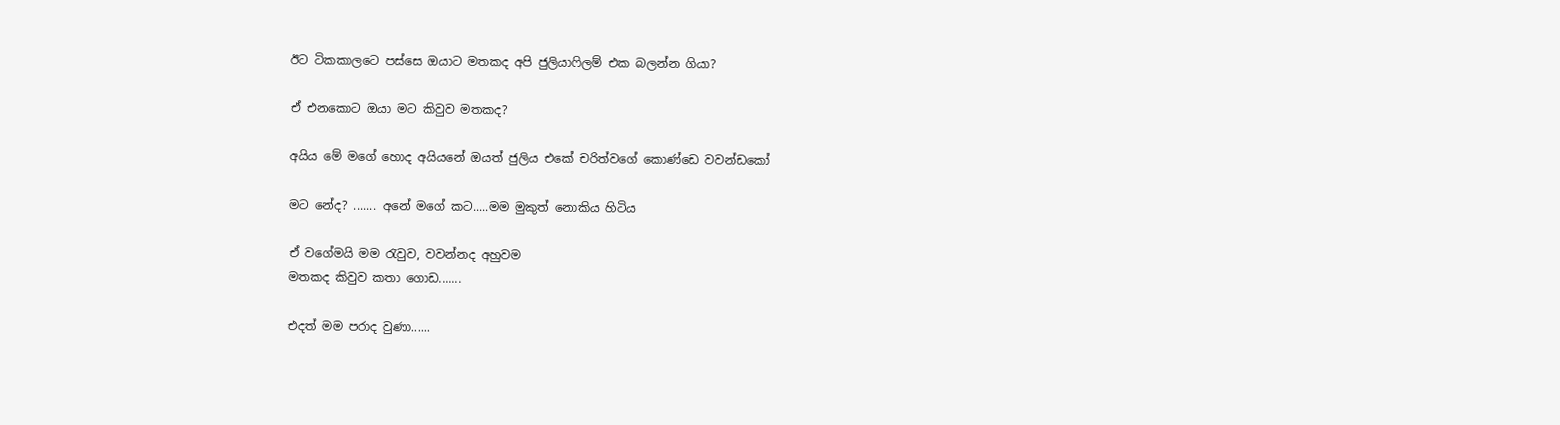ඊට ටිකකාලටෙ පස්සෙ ඔයාට මතකද අපි ජුලියාෆිලම් එක බලන්න ගියා?

ඒ එනකොට ඔයා මට කිවුව මතකද?

අයිය මේ මගේ හොද අයියනේ ඔයත් ජුලිය එකේ චරිත්වගේ කොණ්ඩෙ වවන්ඩකෝ

මට නේද? ....... අනේ මගේ කට.....මම මුකුත් නොකිය හිටිය

ඒ වගේමයි මම රැවුව, වවන්නද අහුවම
මතකද කිවුව කතා ගොඩ.......

එදත් මම පරාද වුණා......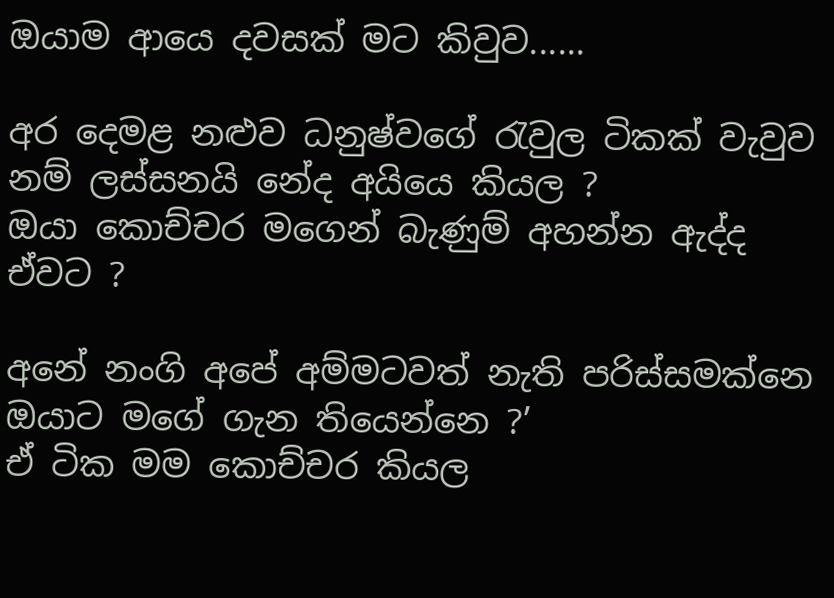ඔයාම ආයෙ දවසක් මට කිවුව......

අර දෙමළ නළුව ධනුෂ්වගේ රැවුල ටිකක් වැවුව නම් ලස්සනයි නේද අයියෙ කියල ?
ඔයා කොච්චර මගෙන් බැණුම් අහන්න ඇද්ද ඒවට ?

අනේ නංගි අපේ අම්මටවත් නැති පරිස්සමක්නෙ ඔයාට මගේ ගැන තියෙන්නෙ ?’
ඒ ටික මම කොච්චර කියල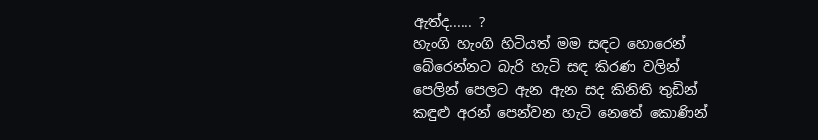ඇත්ද...... ?
හැංගි හැංගි හිටියත් මම සඳට හොරෙන්
බේරෙන්නට බැරි හැටි සඳ කිරණ වලින්
පෙලින් පෙලට ඇන ඇන සද කිනිති තුඩින්
කඳුළු අරන් පෙන්වන හැටි නෙතේ කොණින්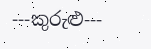---කුරුළු---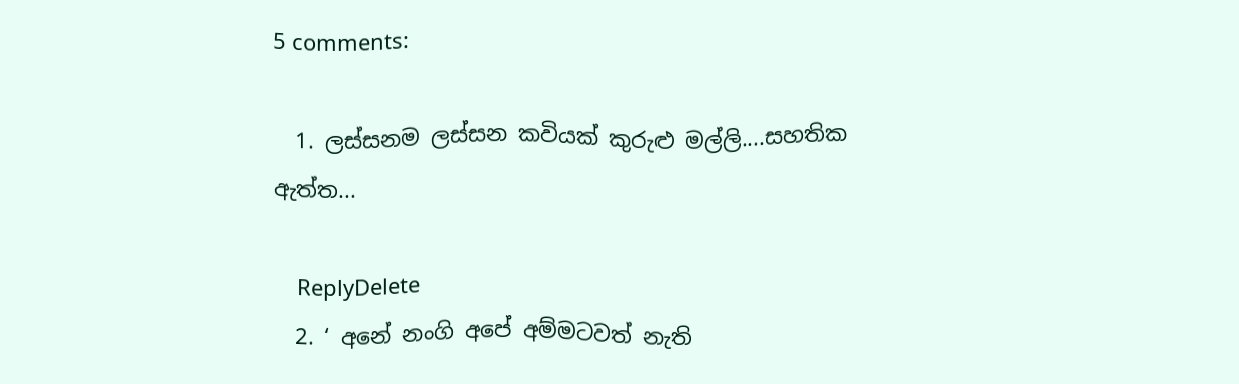5 comments:

  1. ලස්සනම ලස්සන කවියක් කුරුළු මල්ලි....සහතික ඇත්ත...

    ReplyDelete
  2. ‘ අනේ නංගි අපේ අම්මටවත් නැති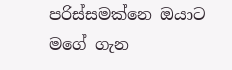පරිස්සමක්නෙ ඔයාට මගේ ගැන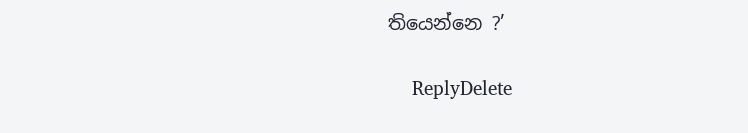තියෙන්නෙ ?’

    ReplyDelete